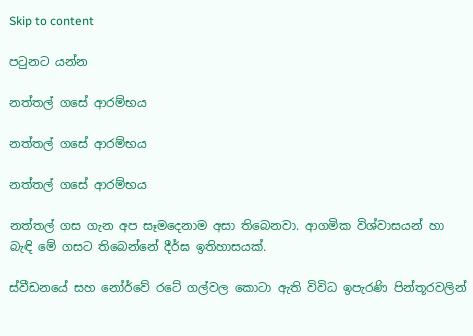Skip to content

පටුනට යන්න

නත්තල් ගසේ ආරම්භය

නත්තල් ගසේ ආරම්භය

නත්තල් ගසේ ආරම්භය

නත්තල් ගස ගැන අප සෑමදෙනාම අසා තිබෙනවා. ආගමික විශ්වාසයන් හා බැඳි මේ ගසට තිබෙන්නේ දීර්ඝ ඉතිහාසයක්.

ස්වීඩනයේ සහ නෝර්වේ රටේ ගල්වල කොටා ඇති විවිධ ඉපැරණි පින්තූරවලින්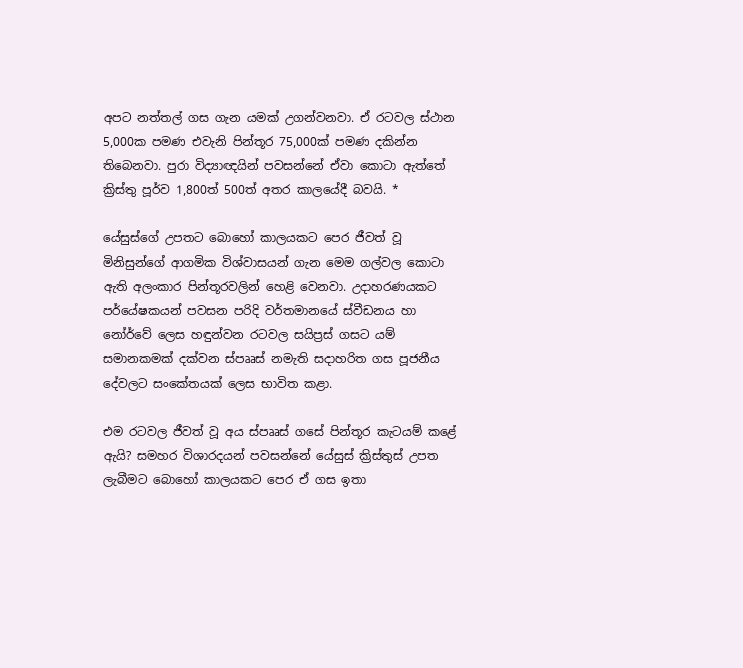අපට නත්තල් ගස ගැන යමක් උගන්වනවා. ඒ රටවල ස්ථාන 5,000ක පමණ එවැනි පින්තූර 75,000ක් පමණ දකින්න තිබෙනවා. පුරා විද්‍යාඥයින් පවසන්නේ ඒවා කොටා ඇත්තේ ක්‍රිස්තු පූර්ව 1,800ත් 500ත් අතර කාලයේදී බවයි. *

යේසුස්ගේ උපතට බොහෝ කාලයකට පෙර ජීවත් වූ මිනිසුන්ගේ ආගමික විශ්වාසයන් ගැන මෙම ගල්වල කොටා ඇති අලංකාර පින්තූරවලින් හෙළි වෙනවා. උදාහරණයකට පර්යේෂකයන් පවසන පරිදි වර්තමානයේ ස්වීඩනය හා නෝර්වේ ලෙස හඳුන්වන රටවල සයිප්‍රස් ගසට යම් සමානකමක් දක්වන ස්පෲස් නමැති සදාහරිත ගස පූජනීය දේවලට සංකේතයක් ලෙස භාවිත කළා.

එම රටවල ජීවත් වූ අය ස්පෲස් ගසේ පින්තූර කැටයම් කළේ ඇයි? සමහර විශාරදයන් පවසන්නේ යේසුස් ක්‍රිස්තුස් උපත ලැබීමට බොහෝ කාලයකට පෙර ඒ ගස ඉතා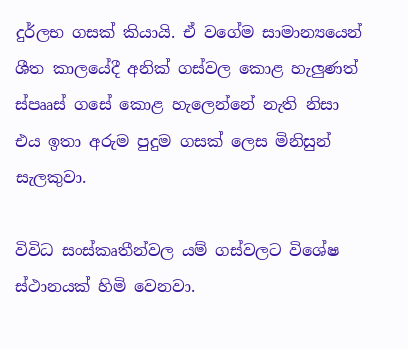දුර්ලභ ගසක් කියායි. ඒ වගේම සාමාන්‍යයෙන් ශීත කාලයේදී අනික් ගස්වල කොළ හැලුණත් ස්පෲස් ගසේ කොළ හැලෙන්නේ නැති නිසා එය ඉතා අරුම පුදුම ගසක් ලෙස මිනිසුන් සැලකුවා.

විවිධ සංස්කෘතීන්වල යම් ගස්වලට විශේෂ ස්ථානයක් හිමි වෙනවා.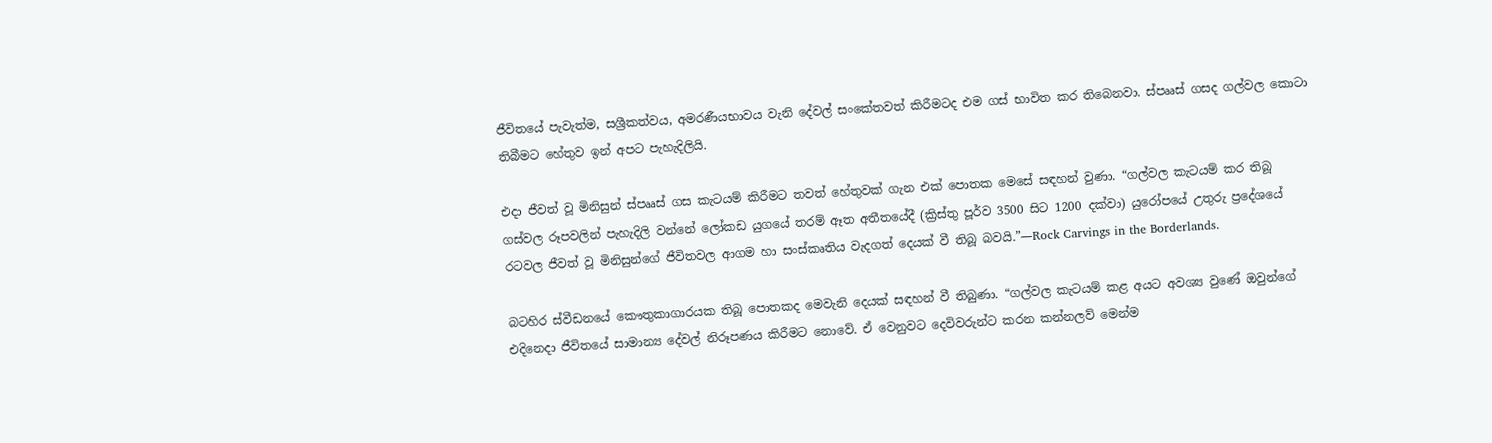ජීවිතයේ පැවැත්ම, සශ්‍රීකත්වය, අමරණීයභාවය වැනි දේවල් සංකේතවත් කිරීමටද එම ගස් භාවිත කර තිබෙනවා. ස්පෲස් ගසද ගල්වල කොටා තිබීමට හේතුව ඉන් අපට පැහැදිලියි.

එදා ජීවත් වූ මිනිසුන් ස්පෲස් ගස කැටයම් කිරීමට තවත් හේතුවක් ගැන එක් පොතක මෙසේ සඳහන් වුණා. “ගල්වල කැටයම් කර තිබූ ගස්වල රූපවලින් පැහැදිලි වන්නේ ලෝකඩ යුගයේ තරම් ඈත අතීතයේදී (ක්‍රිස්තු පූර්ව 3500 සිට 1200 දක්වා) යුරෝපයේ උතුරු ප්‍රදේශයේ රටවල ජීවත් වූ මිනිසුන්ගේ ජීවිතවල ආගම හා සංස්කෘතිය වැදගත් දෙයක් වී තිබූ බවයි.”—Rock Carvings in the Borderlands.

බටහිර ස්වීඩනයේ කෞතුකාගාරයක තිබූ පොතකද මෙවැනි දෙයක් සඳහන් වී තිබුණා. “ගල්වල කැටයම් කළ අයට අවශ්‍ය වුණේ ඔවුන්ගේ එදිනෙදා ජීවිතයේ සාමාන්‍ය දේවල් නිරූපණය කිරීමට නොවේ. ඒ වෙනුවට දෙවිවරුන්ට කරන කන්නලව් මෙන්ම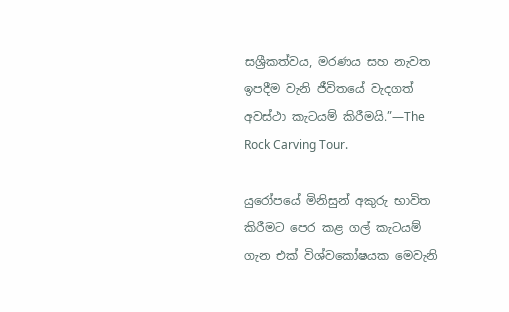සශ්‍රීකත්වය, මරණය සහ නැවත ඉපදීම වැනි ජීවිතයේ වැදගත් අවස්ථා කැටයම් කිරීමයි.”—The Rock Carving Tour.

යුරෝපයේ මිනිසුන් අකුරු භාවිත කිරීමට පෙර කළ ගල් කැටයම් ගැන එක් විශ්වකෝෂයක මෙවැනි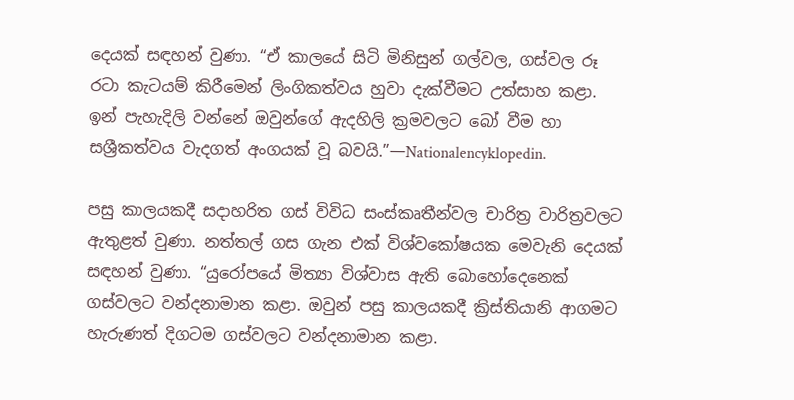දෙයක් සඳහන් වුණා. “ඒ කාලයේ සිටි මිනිසුන් ගල්වල, ගස්වල රූ රටා කැටයම් කිරීමෙන් ලිංගිකත්වය හුවා දැක්වීමට උත්සාහ කළා. ඉන් පැහැදිලි වන්නේ ඔවුන්ගේ ඇදහිලි ක්‍රමවලට බෝ වීම හා සශ්‍රීකත්වය වැදගත් අංගයක් වූ බවයි.”—Nationalencyklopedin.

පසු කාලයකදී සදාහරිත ගස් විවිධ සංස්කෘතීන්වල චාරිත්‍ර වාරිත්‍රවලට ඇතුළත් වුණා. නත්තල් ගස ගැන එක් විශ්වකෝෂයක මෙවැනි දෙයක් සඳහන් වුණා. “යුරෝපයේ මිත්‍යා විශ්වාස ඇති බොහෝදෙනෙක් ගස්වලට වන්දනාමාන කළා. ඔවුන් පසු කාලයකදී ක්‍රිස්තියානි ආගමට හැරුණත් දිගටම ගස්වලට වන්දනාමාන කළා.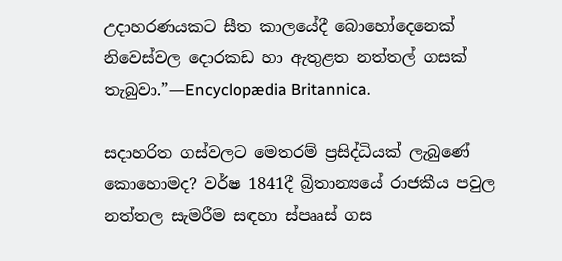උදාහරණයකට සීත කාලයේදී බොහෝදෙනෙක් නිවෙස්වල දොරකඩ හා ඇතුළත නත්තල් ගසක් තැබුවා.”—Encyclopædia Britannica.

සදාහරිත ගස්වලට මෙතරම් ප්‍රසිද්ධියක් ලැබුණේ කොහොමද? වර්ෂ 1841දී බ්‍රිතාන්‍යයේ රාජකීය පවුල නත්තල සැමරීම සඳහා ස්පෲස් ගස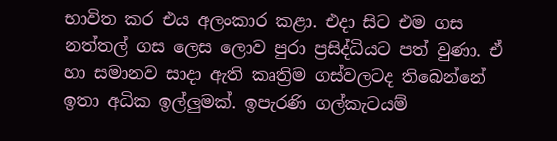භාවිත කර එය අලංකාර කළා. එදා සිට එම ගස නත්තල් ගස ලෙස ලොව පුරා ප්‍රසිද්ධියට පත් වුණා. ඒ හා සමානව සාදා ඇති කෘත්‍රිම ගස්වලටද තිබෙන්නේ ඉතා අධික ඉල්ලුමක්. ඉපැරණි ගල්කැටයම්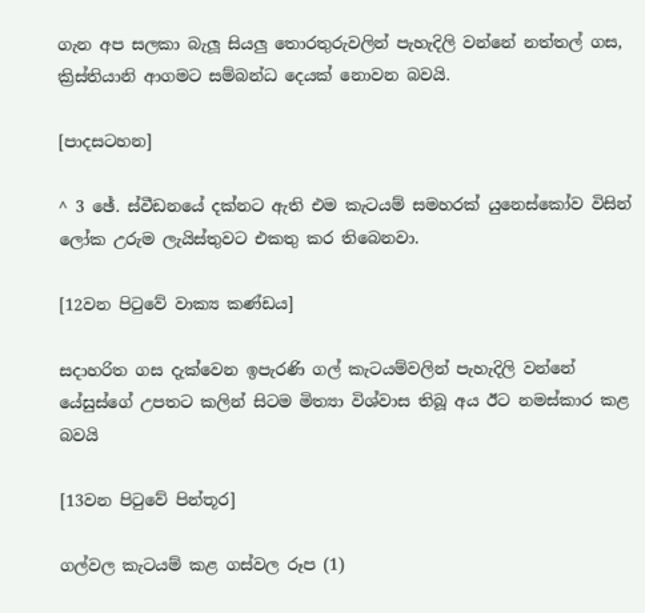ගැන අප සලකා බැලූ සියලු තොරතුරුවලින් පැහැදිලි වන්නේ නත්තල් ගස, ක්‍රිස්තියානි ආගමට සම්බන්ධ දෙයක් නොවන බවයි.

[පාදසටහන]

^ 3 ඡේ. ස්වීඩනයේ දක්නට ඇති එම කැටයම් සමහරක් යුනෙස්කෝව විසින් ලෝක උරුම ලැයිස්තුවට එකතු කර තිබෙනවා.

[12වන පිටුවේ වාක්‍ය කණ්ඩය]

සදාහරිත ගස දැක්වෙන ඉපැරණි ගල් කැටයම්වලින් පැහැදිලි වන්නේ යේසුස්ගේ උපතට කලින් සිටම මිත්‍යා විශ්වාස තිබූ අය ඊට නමස්කාර කළ බවයි

[13වන පිටුවේ පින්තූර]

ගල්වල කැටයම් කළ ගස්වල රූප (1)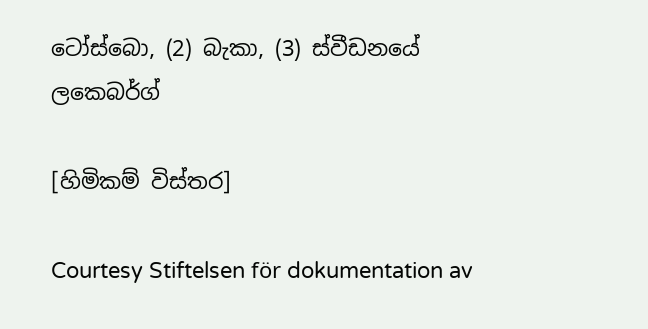ටෝස්බො, (2) බැකා, (3) ස්වීඩනයේ ලකෙබර්ග්

[හිමිකම් විස්තර]

Courtesy Stiftelsen för dokumentation av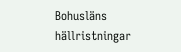Bohusläns hällristningar